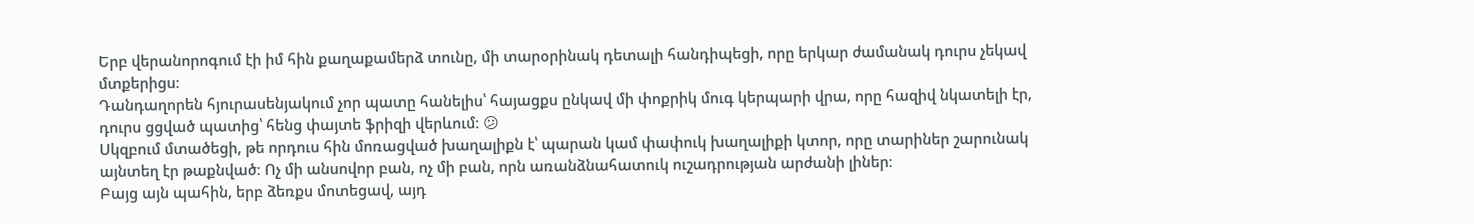Երբ վերանորոգում էի իմ հին քաղաքամերձ տունը, մի տարօրինակ դետալի հանդիպեցի, որը երկար ժամանակ դուրս չեկավ մտքերիցս։
Դանդաղորեն հյուրասենյակում չոր պատը հանելիս՝ հայացքս ընկավ մի փոքրիկ մուգ կերպարի վրա, որը հազիվ նկատելի էր, դուրս ցցված պատից՝ հենց փայտե ֆրիզի վերևում։ 😕
Սկզբում մտածեցի, թե որդուս հին մոռացված խաղալիքն է՝ պարան կամ փափուկ խաղալիքի կտոր, որը տարիներ շարունակ այնտեղ էր թաքնված։ Ոչ մի անսովոր բան, ոչ մի բան, որն առանձնահատուկ ուշադրության արժանի լիներ։
Բայց այն պահին, երբ ձեռքս մոտեցավ, այդ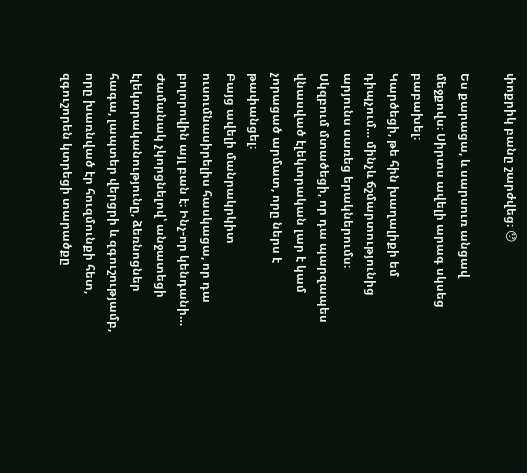փոքրիկ բանը շարժվեց։ 😯

Ես քարացա, և սարսուռ անցավ մեջքովս։ Սիրտս ավելի արագ սկսեց բաբախել։
Կարծեցի, թե հին խաղալիքի եմ դիպչում… մինչև ճշմարտությունից արյունս սառեց երակներումս։
Սկզբում մտածեցի, որ դա պարզապես վնասված էլեկտրական լար է կամ չորացած արմատ, որը ներս է թափանցել։
Բայց ավելի մանրակրկիտ ուսումնասիրելիս հասկացա, որ դա բոլորովին այլ բան է։ Ինչ-որ կենդանի…
Ժամանակ չկորցնելով՝ անջատեցի էլեկտրականությունը, ձեռնոցներ հագա, լապտեր վերցրի և զգուշությամբ, որը խառնված էր հուզմունքի հետ, զգուշորեն կտրեցի տարածքը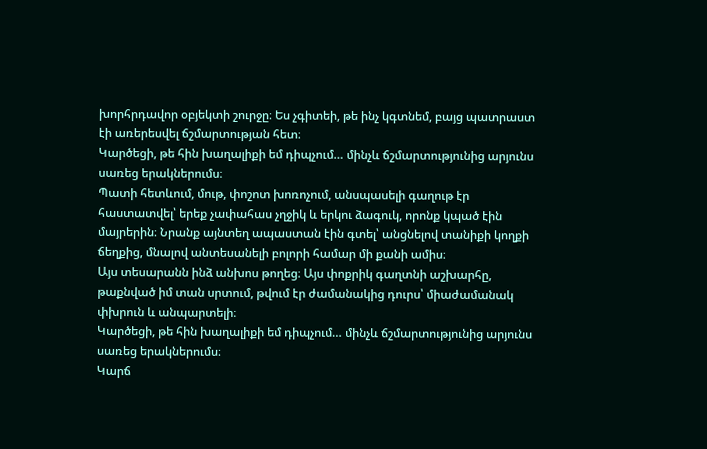խորհրդավոր օբյեկտի շուրջը։ Ես չգիտեի, թե ինչ կգտնեմ, բայց պատրաստ էի առերեսվել ճշմարտության հետ։
Կարծեցի, թե հին խաղալիքի եմ դիպչում… մինչև ճշմարտությունից արյունս սառեց երակներումս։
Պատի հետևում, մութ, փոշոտ խոռոչում, անսպասելի գաղութ էր հաստատվել՝ երեք չափահաս չղջիկ և երկու ձագուկ, որոնք կպած էին մայրերին։ Նրանք այնտեղ ապաստան էին գտել՝ անցնելով տանիքի կողքի ճեղքից, մնալով անտեսանելի բոլորի համար մի քանի ամիս։
Այս տեսարանն ինձ անխոս թողեց։ Այս փոքրիկ գաղտնի աշխարհը, թաքնված իմ տան սրտում, թվում էր ժամանակից դուրս՝ միաժամանակ փխրուն և անպարտելի։
Կարծեցի, թե հին խաղալիքի եմ դիպչում… մինչև ճշմարտությունից արյունս սառեց երակներումս։
Կարճ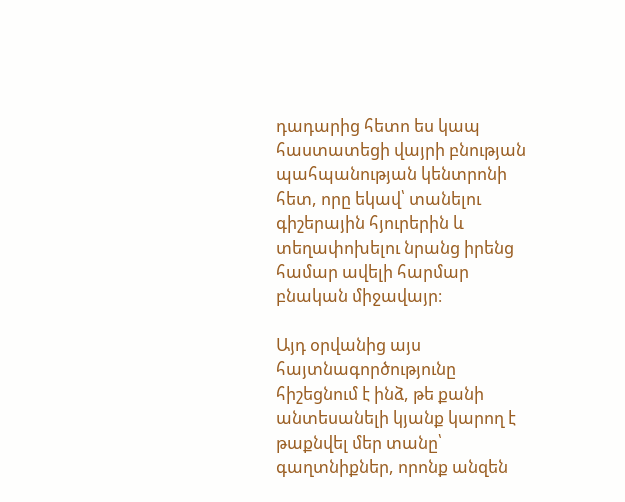դադարից հետո ես կապ հաստատեցի վայրի բնության պահպանության կենտրոնի հետ, որը եկավ՝ տանելու գիշերային հյուրերին և տեղափոխելու նրանց իրենց համար ավելի հարմար բնական միջավայր։

Այդ օրվանից այս հայտնագործությունը հիշեցնում է ինձ, թե քանի անտեսանելի կյանք կարող է թաքնվել մեր տանը՝ գաղտնիքներ, որոնք անզեն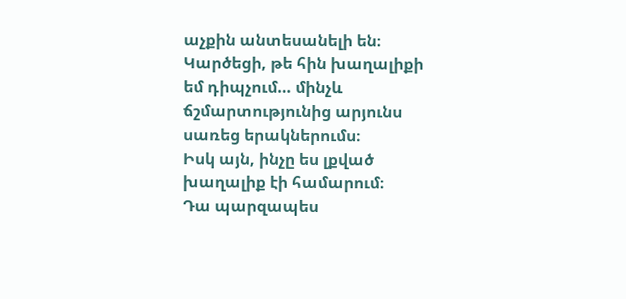աչքին անտեսանելի են։
Կարծեցի, թե հին խաղալիքի եմ դիպչում… մինչև ճշմարտությունից արյունս սառեց երակներումս։
Իսկ այն, ինչը ես լքված խաղալիք էի համարում։
Դա պարզապես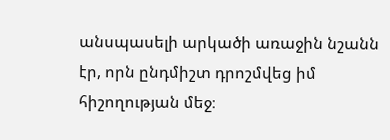անսպասելի արկածի առաջին նշանն էր, որն ընդմիշտ դրոշմվեց իմ հիշողության մեջ։